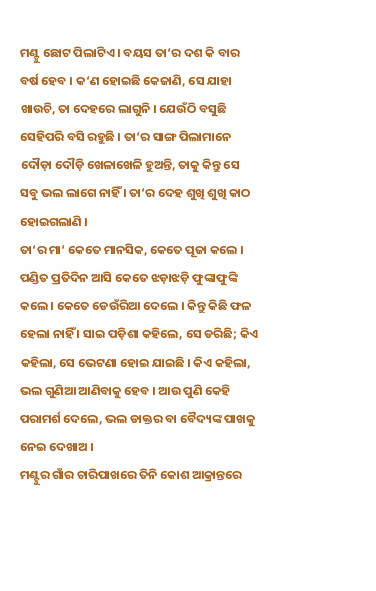ମଣ୍ଟୁ ଛୋଟ ପିଲାଟିଏ । ବୟସ ତା‘ର ଦଶ କି ବାର ବର୍ଷ ହେବ । କ‘ଣ ହୋଇଛି କେଜାଣି, ସେ ଯାହା ଖାଉଚି, ତା ଦେହରେ ଲାଗୁନି । ଯେଉଁଠି ବସୁଛି ସେହିପରି ବସି ରହୁଛି । ତା‘ର ସାଙ୍ଗ ପିଲାମାନେ ଦୌଡ଼ା ଦୌଡ଼ି ଖେଳାଖେଳି ହୁଅନ୍ତି, ତାକୁ କିନ୍ତୁ ସେ ସବୁ ଭଲ ଲାଗେ ନାହିଁ । ତା‘ର ଦେହ ଶୁଖି ଶୁଖି କାଠ ହୋଇଗଲାଣି ।
ତା‘ର ମା‘ କେତେ ମାନସିକ, କେତେ ପୂଜା କଲେ । ପଣ୍ଡିତ ପ୍ରତିଦିନ ଆସି କେତେ ଝଡ଼ାଝଡ଼ି ଫୁଙ୍କାଫୁଙ୍କି କଲେ । କେତେ ଡେଉଁରିଆ ଦେଲେ । କିନ୍ତୁ କିଛି ଫଳ ହେଲା ନାହିଁ । ସାଇ ପଡ଼ିଶା କହିଲେ, ସେ ଡରିଛି; କିଏ କହିଲା, ସେ ଭେଟଣା ହୋଇ ଯାଇଛି । କିଏ କହିଲା, ଭଲ ଗୁଣିଆ ଆଣିବାକୁ ହେବ । ଆଉ ପୁଣି କେହି ପରାମର୍ଶ ଦେଲେ, ଭଲ ଡାକ୍ତର ବା ବୈଦ୍ୟଙ୍କ ପାଖକୁ ନେଇ ଦେଖାଅ ।
ମଣ୍ଟୁର ଗାଁର ଚାରିପାଖରେ ତିନି କୋଶ ଆକ୍ରାନ୍ତରେ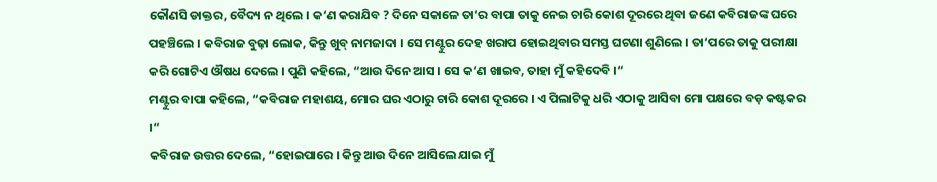କୌଣସି ଡାକ୍ତର, ବୈଦ୍ୟ ନ ଥିଲେ । କ‘ଣ କରାଯିବ ? ଦିନେ ସକାଳେ ତା‘ର ବାପା ତାକୁ ନେଇ ଚାରି କୋଶ ଦୂରରେ ଥିବା ଜଣେ କବିରାଜଙ୍କ ଘରେ ପହଞ୍ଚିଲେ । କବିରାଜ ବୁଢ଼ା ଲୋକ, କିନ୍ତୁ ଖୁବ୍ ନାମଜାଦା । ସେ ମଣ୍ଟୁର ଦେହ ଖରାପ ହୋଇଥିବାର ସମସ୍ତ ଘଟଣା ଶୁଣିଲେ । ତା‘ପରେ ତାକୁ ପରୀକ୍ଷା କରି ଗୋଟିଏ ଔଷଧ ଦେଲେ । ପୁଣି କହିଲେ, “ଆଉ ଦିନେ ଆସ । ସେ କ‘ଣ ଖାଇବ, ତାହା ମୁଁ କହିଦେବି ।“
ମଣ୍ଟୁର ବାପା କହିଲେ, “କବିରାଜ ମହାଶୟ, ମୋର ଘର ଏଠାରୁ ଚାରି କୋଶ ଦୂରରେ । ଏ ପିଲାଟିକୁ ଧରି ଏଠାକୁ ଆସିବା ମୋ ପକ୍ଷରେ ବଡ଼ କଷ୍ଟକର ।“
କବିରାଜ ଉତ୍ତର ଦେଲେ, “ହୋଇପାରେ । କିନ୍ତୁ ଆଉ ଦିନେ ଆସିଲେ ଯାଇ ମୁଁ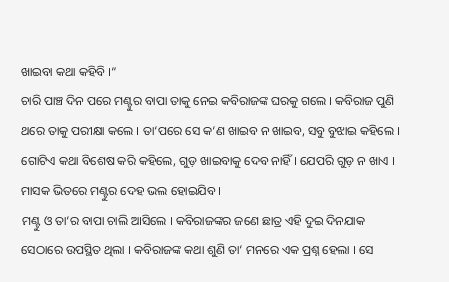ଖାଇବା କଥା କହିବି ।“
ଚାରି ପାଞ୍ଚ ଦିନ ପରେ ମଣ୍ଟୁର ବାପା ତାକୁ ନେଇ କବିରାଜଙ୍କ ଘରକୁ ଗଲେ । କବିରାଜ ପୁଣି ଥରେ ତାକୁ ପରୀକ୍ଷା କଲେ । ତା‘ପରେ ସେ କ‘ଣ ଖାଇବ ନ ଖାଇବ, ସବୁ ବୁଝାଇ କହିଲେ । ଗୋଟିଏ କଥା ବିଶେଷ କରି କହିଲେ, ଗୁଡ଼ ଖାଇବାକୁ ଦେବ ନାହିଁ । ଯେପରି ଗୁଡ଼ ନ ଖାଏ । ମାସକ ଭିତରେ ମଣ୍ଟୁର ଦେହ ଭଲ ହୋଇଯିବ ।
ମଣ୍ଟୁ ଓ ତା‘ର ବାପା ଚାଲି ଆସିଲେ । କବିରାଜଙ୍କର ଜଣେ ଛାତ୍ର ଏହି ଦୁଇ ଦିନଯାକ ସେଠାରେ ଉପସ୍ଥିତ ଥିଲା । କବିରାଜଙ୍କ କଥା ଶୁଣି ତା‘ ମନରେ ଏକ ପ୍ରଶ୍ନ ହେଲା । ସେ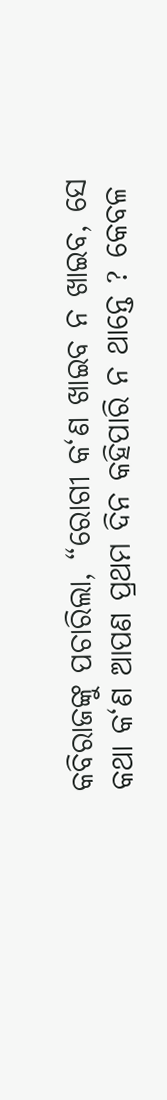କବିରାଜଙ୍କୁ ପଚାରିଲା, “ରୋଗୀ କ‘ଣ ଖାଇବ ନ ଖାଇବ, ସେ କଥା କ‘ଣ ଆପଣ ପ୍ରଥମ ଦିନ କହିପାରି ନ ଥାନ୍ତେ ? କେବଳ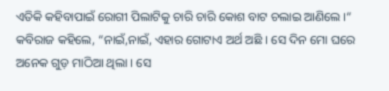ଏତିକି କହିବାପାଇଁ ରୋଗୀ ପିଲାଟିକୁ ଚାରି ଚାରି କୋଶ ବାଟ ଚଲାଇ ଆଣିଲେ ।“
କବିରାଜ କହିଲେ, “ନାଇଁ,ନାଇଁ, ଏହାର ଗୋଟାଏ ଅର୍ଥ ଅଛି । ସେ ଦିନ ମୋ ଘରେ ଅନେକ ଗୁଡ଼ ମାଠିଆ ଥିଲା । ସେ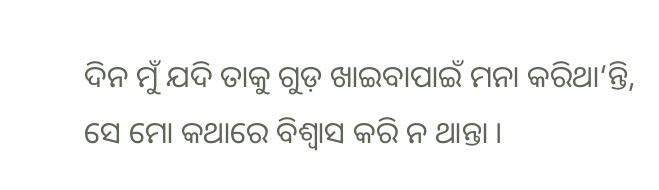ଦିନ ମୁଁ ଯଦି ତାକୁ ଗୁଡ଼ ଖାଇବାପାଇଁ ମନା କରିଥା‘ନ୍ତି, ସେ ମୋ କଥାରେ ବିଶ୍ୱାସ କରି ନ ଥାନ୍ତା ।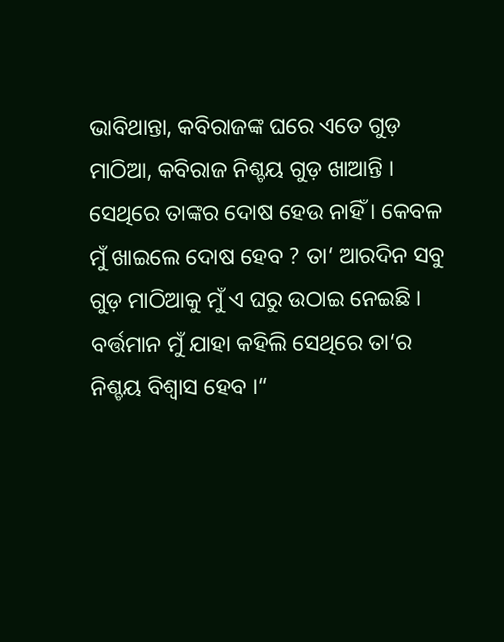ଭାବିଥାନ୍ତା, କବିରାଜଙ୍କ ଘରେ ଏତେ ଗୁଡ଼ ମାଠିଆ, କବିରାଜ ନିଶ୍ଚୟ ଗୁଡ଼ ଖାଆନ୍ତି । ସେଥିରେ ତାଙ୍କର ଦୋଷ ହେଉ ନାହିଁ । କେବଳ ମୁଁ ଖାଇଲେ ଦୋଷ ହେବ ? ତା‘ ଆରଦିନ ସବୁ ଗୁଡ଼ ମାଠିଆକୁ ମୁଁ ଏ ଘରୁ ଉଠାଇ ନେଇଛି । ବର୍ତ୍ତମାନ ମୁଁ ଯାହା କହିଲି ସେଥିରେ ତା‘ର ନିଶ୍ଚୟ ବିଶ୍ୱାସ ହେବ ।“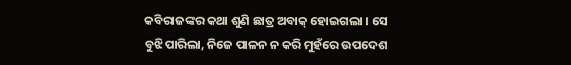କବିରାଜଙ୍କର କଥା ଶୁଣି ଛାତ୍ର ଅବାକ୍ ହୋଇଗଲା । ସେ ବୁଝି ପାରିଲା, ନିଜେ ପାଳନ ନ କରି ମୁହଁରେ ଉପଦେଶ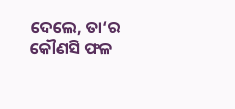ଦେଲେ, ତା‘ର କୌଣସି ଫଳ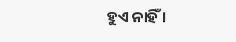ହୁଏ ନାହିଁ ।